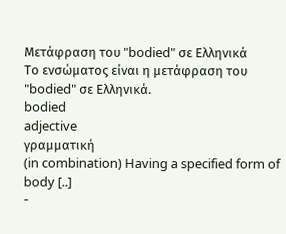Μετάφραση του "bodied" σε Ελληνικά
Το ενσώματος είναι η μετάφραση του "bodied" σε Ελληνικά.
bodied
adjective
γραμματική
(in combination) Having a specified form of body [..]
-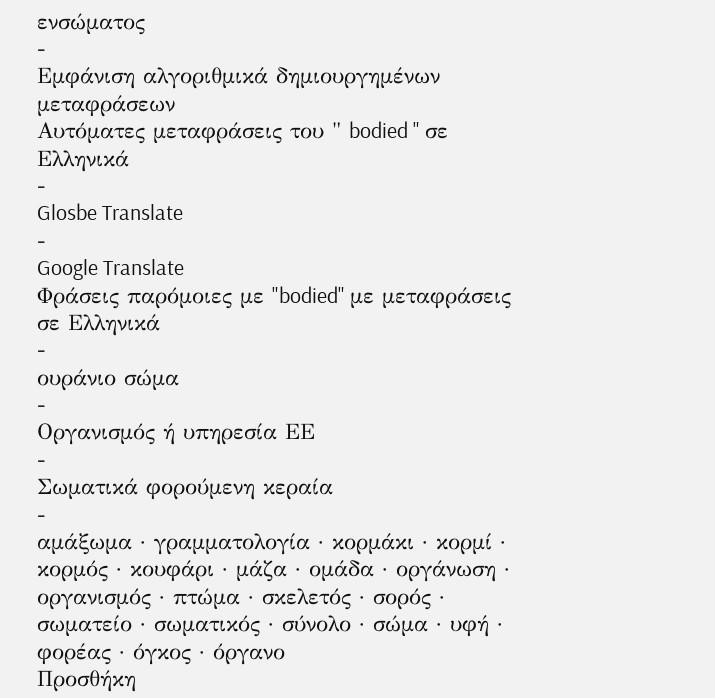ενσώματος
-
Εμφάνιση αλγοριθμικά δημιουργημένων μεταφράσεων
Αυτόματες μεταφράσεις του " bodied " σε Ελληνικά
-
Glosbe Translate
-
Google Translate
Φράσεις παρόμοιες με "bodied" με μεταφράσεις σε Ελληνικά
-
ουράνιο σώμα
-
Οργανισμός ή υπηρεσία ΕΕ
-
Σωματικά φορούμενη κεραία
-
αμάξωμα · γραμματολογία · κορμάκι · κορμί · κορμός · κουφάρι · μάζα · ομάδα · οργάνωση · οργανισμός · πτώμα · σκελετός · σορός · σωματείο · σωματικός · σύνολο · σώμα · υφή · φορέας · όγκος · όργανο
Προσθήκη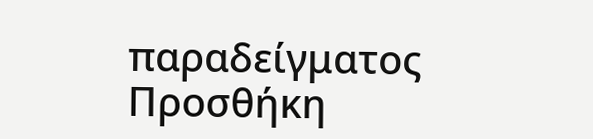παραδείγματος
Προσθήκη